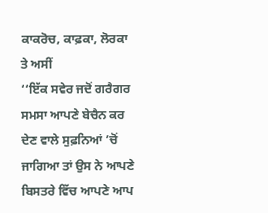ਕਾਕਰੋਚ, ਕਾਫ਼ਕਾ, ਲੋਰਕਾ ਤੇ ਅਸੀਂ
‘‘ਇੱਕ ਸਵੇਰ ਜਦੋਂ ਗਰੈਗਰ ਸਮਸਾ ਆਪਣੇ ਬੇਚੈਨ ਕਰ ਦੇਣ ਵਾਲੇ ਸੁਫ਼ਨਿਆਂ ’ਚੋਂ ਜਾਗਿਆ ਤਾਂ ਉਸ ਨੇ ਆਪਣੇ ਬਿਸਤਰੇ ਵਿੱਚ ਆਪਣੇ ਆਪ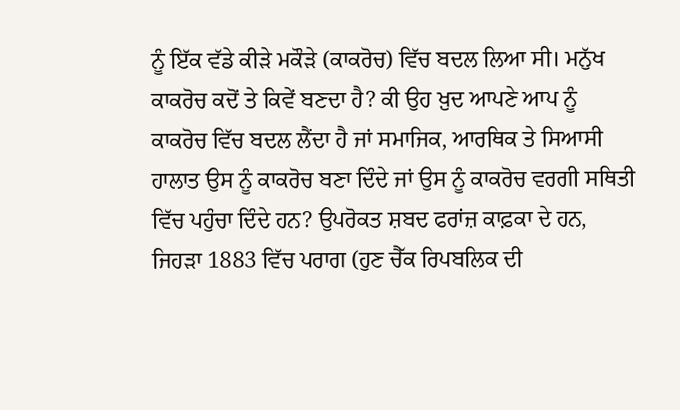ਨੂੰ ਇੱਕ ਵੱਡੇ ਕੀੜੇ ਮਕੌੜੇ (ਕਾਕਰੋਚ) ਵਿੱਚ ਬਦਲ ਲਿਆ ਸੀ। ਮਨੁੱਖ ਕਾਕਰੋਚ ਕਦੋਂ ਤੇ ਕਿਵੇਂ ਬਣਦਾ ਹੈ? ਕੀ ਉਹ ਖ਼ੁਦ ਆਪਣੇ ਆਪ ਨੂੰ ਕਾਕਰੋਚ ਵਿੱਚ ਬਦਲ ਲੈਂਦਾ ਹੈ ਜਾਂ ਸਮਾਜਿਕ, ਆਰਥਿਕ ਤੇ ਸਿਆਸੀ ਹਾਲਾਤ ਉਸ ਨੂੰ ਕਾਕਰੋਚ ਬਣਾ ਦਿੰਦੇ ਜਾਂ ਉਸ ਨੂੰ ਕਾਕਰੋਚ ਵਰਗੀ ਸਥਿਤੀ ਵਿੱਚ ਪਹੁੰਚਾ ਦਿੰਦੇ ਹਨ? ਉਪਰੋਕਤ ਸ਼ਬਦ ਫਰਾਂਜ਼ ਕਾਫ਼ਕਾ ਦੇ ਹਨ, ਜਿਹੜਾ 1883 ਵਿੱਚ ਪਰਾਗ (ਹੁਣ ਚੈੱਕ ਰਿਪਬਲਿਕ ਦੀ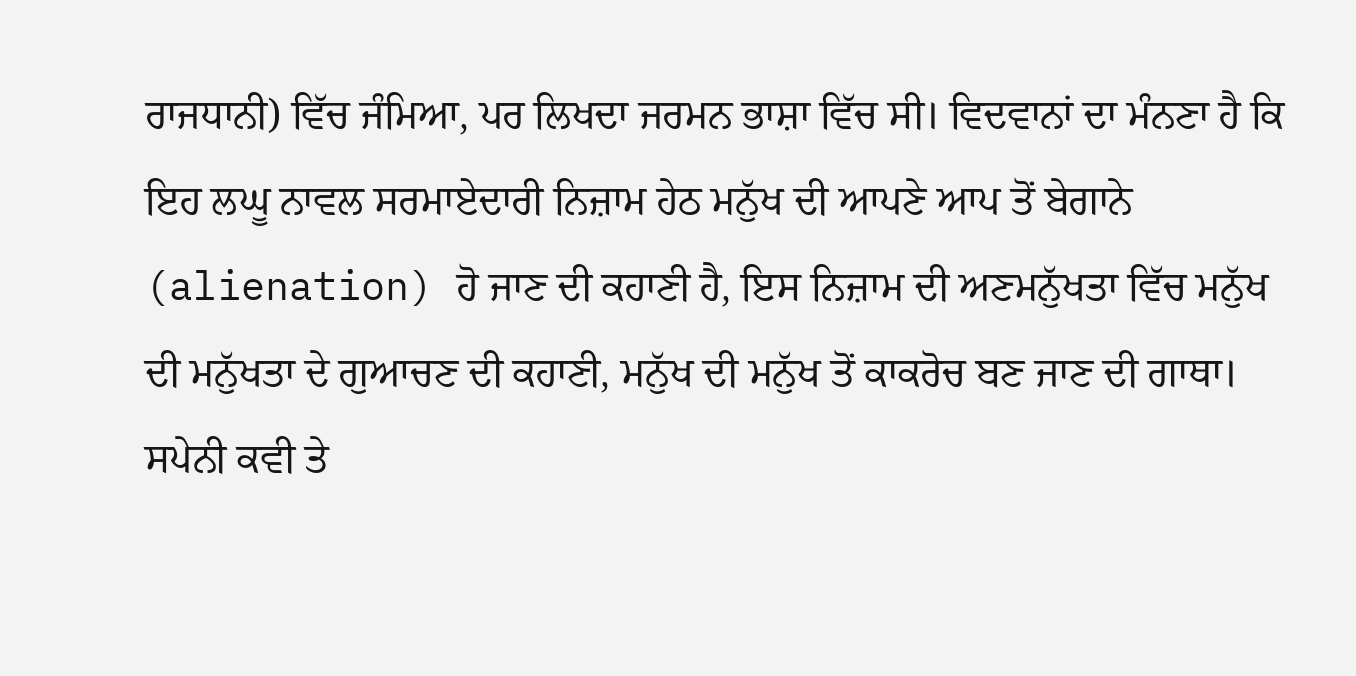ਰਾਜਧਾਨੀ) ਵਿੱਚ ਜੰਮਿਆ, ਪਰ ਲਿਖਦਾ ਜਰਮਨ ਭਾਸ਼ਾ ਵਿੱਚ ਸੀ। ਵਿਦਵਾਨਾਂ ਦਾ ਮੰਨਣਾ ਹੈ ਕਿ ਇਹ ਲਘੂ ਨਾਵਲ ਸਰਮਾਏਦਾਰੀ ਨਿਜ਼ਾਮ ਹੇਠ ਮਨੁੱਖ ਦੀ ਆਪਣੇ ਆਪ ਤੋਂ ਬੇਗਾਨੇ (alienation) ਹੋ ਜਾਣ ਦੀ ਕਹਾਣੀ ਹੈ, ਇਸ ਨਿਜ਼ਾਮ ਦੀ ਅਣਮਨੁੱਖਤਾ ਵਿੱਚ ਮਨੁੱਖ ਦੀ ਮਨੁੱਖਤਾ ਦੇ ਗੁਆਚਣ ਦੀ ਕਹਾਣੀ, ਮਨੁੱਖ ਦੀ ਮਨੁੱਖ ਤੋਂ ਕਾਕਰੋਚ ਬਣ ਜਾਣ ਦੀ ਗਾਥਾ। ਸਪੇਨੀ ਕਵੀ ਤੇ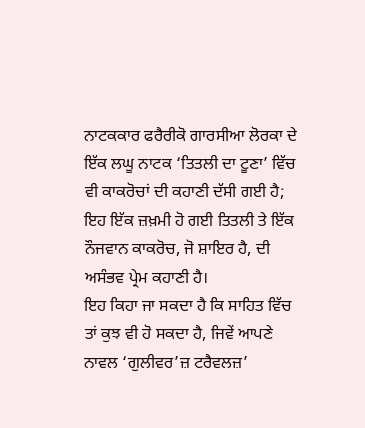ਨਾਟਕਕਾਰ ਫਰੈਰੀਕੋ ਗਾਰਸੀਆ ਲੋਰਕਾ ਦੇ ਇੱਕ ਲਘੂ ਨਾਟਕ ‘ਤਿਤਲੀ ਦਾ ਟੂਣਾ’ ਵਿੱਚ ਵੀ ਕਾਕਰੋਚਾਂ ਦੀ ਕਹਾਣੀ ਦੱਸੀ ਗਈ ਹੈ; ਇਹ ਇੱਕ ਜ਼ਖ਼ਮੀ ਹੋ ਗਈ ਤਿਤਲੀ ਤੇ ਇੱਕ ਨੌਜਵਾਨ ਕਾਕਰੋਚ, ਜੋ ਸ਼ਾਇਰ ਹੈ, ਦੀ ਅਸੰਭਵ ਪ੍ਰੇਮ ਕਹਾਣੀ ਹੈ।
ਇਹ ਕਿਹਾ ਜਾ ਸਕਦਾ ਹੈ ਕਿ ਸਾਹਿਤ ਵਿੱਚ ਤਾਂ ਕੁਝ ਵੀ ਹੋ ਸਕਦਾ ਹੈ, ਜਿਵੇਂ ਆਪਣੇ ਨਾਵਲ ‘ਗੁਲੀਵਰ’ਜ਼ ਟਰੈਵਲਜ਼’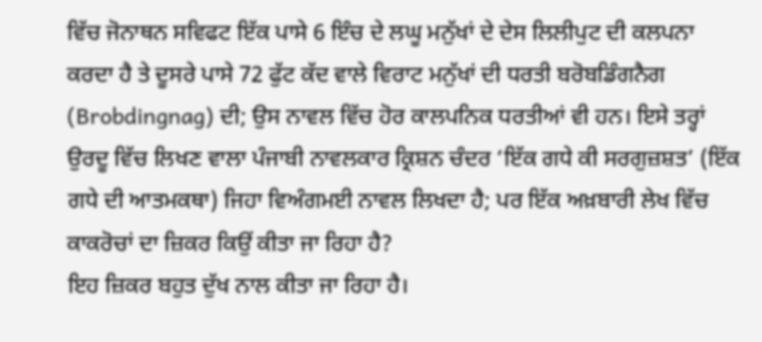ਵਿੱਚ ਜੋਨਾਥਨ ਸਵਿਫਟ ਇੱਕ ਪਾਸੇ 6 ਇੰਚ ਦੇ ਲਘੂ ਮਨੁੱਖਾਂ ਦੇ ਦੇਸ ਲਿਲੀਪੁਟ ਦੀ ਕਲਪਨਾ ਕਰਦਾ ਹੈ ਤੇ ਦੂਸਰੇ ਪਾਸੇ 72 ਫੁੱਟ ਕੱਦ ਵਾਲੇ ਵਿਰਾਟ ਮਨੁੱਖਾਂ ਦੀ ਧਰਤੀ ਬਰੋਬਡਿੰਗਨੈਗ (Brobdingnag) ਦੀ; ਉਸ ਨਾਵਲ ਵਿੱਚ ਹੋਰ ਕਾਲਪਨਿਕ ਧਰਤੀਆਂ ਵੀ ਹਨ। ਇਸੇ ਤਰ੍ਹਾਂ ਉਰਦੂ ਵਿੱਚ ਲਿਖਣ ਵਾਲਾ ਪੰਜਾਬੀ ਨਾਵਲਕਾਰ ਕ੍ਰਿਸ਼ਨ ਚੰਦਰ ‘ਇੱਕ ਗਧੇ ਕੀ ਸਰਗੁਜ਼ਸ਼ਤ’ (ਇੱਕ ਗਧੇ ਦੀ ਆਤਮਕਥਾ) ਜਿਹਾ ਵਿਅੰਗਮਈ ਨਾਵਲ ਲਿਖਦਾ ਹੈ; ਪਰ ਇੱਕ ਅਖ਼ਬਾਰੀ ਲੇਖ ਵਿੱਚ ਕਾਕਰੋਚਾਂ ਦਾ ਜ਼ਿਕਰ ਕਿਉਂ ਕੀਤਾ ਜਾ ਰਿਹਾ ਹੈ?
ਇਹ ਜ਼ਿਕਰ ਬਹੁਤ ਦੁੱਖ ਨਾਲ ਕੀਤਾ ਜਾ ਰਿਹਾ ਹੈ।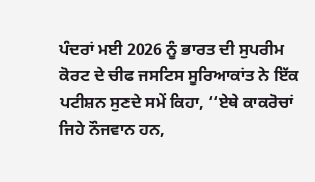ਪੰਦਰਾਂ ਮਈ 2026 ਨੂੰ ਭਾਰਤ ਦੀ ਸੁਪਰੀਮ ਕੋਰਟ ਦੇ ਚੀਫ ਜਸਟਿਸ ਸੂਰਿਆਕਾਂਤ ਨੇ ਇੱਕ ਪਟੀਸ਼ਨ ਸੁਣਦੇ ਸਮੇਂ ਕਿਹਾ, ‘‘ਏਥੇ ਕਾਕਰੋਚਾਂ ਜਿਹੇ ਨੌਜਵਾਨ ਹਨ,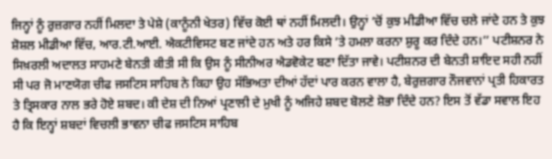ਜਿਨ੍ਹਾਂ ਨੂੰ ਰੁਜ਼ਗਾਰ ਨਹੀਂ ਮਿਲਦਾ ਤੇ ਪੇਸ਼ੇ (ਕਾਨੂੰਨੀ ਖੇਤਰ) ਵਿੱਚ ਕੋਈ ਥਾਂ ਨਹੀਂ ਮਿਲਦੀ। ਉਨ੍ਹਾਂ ’ਚੋਂ ਕੁਝ ਮੀਡੀਆ ਵਿੱਚ ਚਲੇ ਜਾਂਦੇ ਹਨ ਤੇ ਕੁਝ ਸ਼ੋਸ਼ਲ ਮੀਡੀਆ ਵਿੱਚ, ਆਰ.ਟੀ.ਆਈ. ਐਕਟੀਵਿਸਟ ਬਣ ਜਾਂਦੇ ਹਨ ਅਤੇ ਹਰ ਕਿਸੇ ’ਤੇ ਹਮਲਾ ਕਰਨਾ ਸ਼ੁਰੂ ਕਰ ਦਿੰਦੇ ਹਨ।’’ ਪਟੀਸ਼ਨਰ ਨੇ ਸਿਖ਼ਰਲੀ ਅਦਾਲਤ ਸਾਹਮਣੇ ਬੇਨਤੀ ਕੀਤੀ ਸੀ ਕਿ ਉਸ ਨੂੰ ਸੀਨੀਅਰ ਐਡਵੋਕੇਟ ਬਣਾ ਦਿੱਤਾ ਜਾਵੇ। ਪਟੀਸ਼ਨਰ ਦੀ ਬੇਨਤੀ ਸ਼ਾਇਦ ਸਹੀ ਨਹੀਂ ਸੀ ਪਰ ਜੋ ਮਾਣਯੋਗ ਚੀਫ ਜਸਟਿਸ ਸਾਹਿਬ ਨੇ ਕਿਹਾ ਉਹ ਸੱਭਿਅਤਾ ਦੀਆਂ ਹੱਦਾਂ ਪਾਰ ਕਰਨ ਵਾਲਾ ਹੈ, ਬੇਰੁਜ਼ਗਾਰ ਨੌਜਵਾਨਾਂ ਪ੍ਰਤੀ ਹਿਕਾਰਤ ਤੇ ਤ੍ਰਿਸਕਾਰ ਨਾਲ ਭਰੇ ਹੋਏ ਸ਼ਬਦ। ਕੀ ਦੇਸ਼ ਦੀ ਨਿਆਂ ਪ੍ਰਣਾਲੀ ਦੇ ਮੁਖੀ ਨੂੰ ਅਜਿਹੇ ਸ਼ਬਦ ਬੋਲਣੇ ਸ਼ੋਭਾ ਦਿੰਦੇ ਹਨ? ਇਸ ਤੋਂ ਵੱਡਾ ਸਵਾਲ ਇਹ ਹੈ ਕਿ ਇਨ੍ਹਾਂ ਸ਼ਬਦਾਂ ਵਿਚਲੀ ਭਾਵਨਾ ਚੀਫ ਜਸਟਿਸ ਸਾਹਿਬ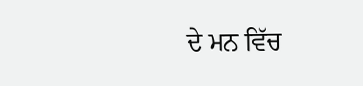ਦੇ ਮਨ ਵਿੱਚ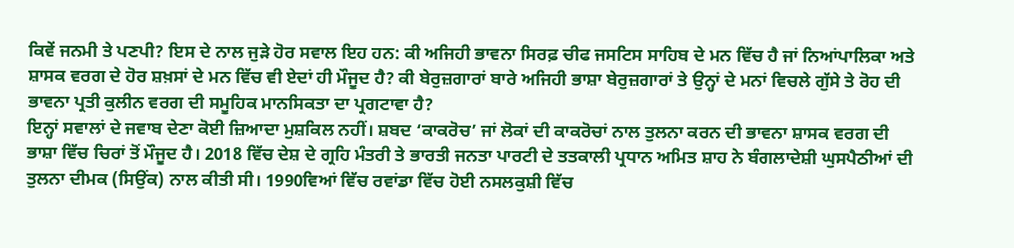ਕਿਵੇਂ ਜਨਮੀ ਤੇ ਪਣਪੀ? ਇਸ ਦੇ ਨਾਲ ਜੁੜੇ ਹੋਰ ਸਵਾਲ ਇਹ ਹਨ: ਕੀ ਅਜਿਹੀ ਭਾਵਨਾ ਸਿਰਫ਼ ਚੀਫ ਜਸਟਿਸ ਸਾਹਿਬ ਦੇ ਮਨ ਵਿੱਚ ਹੈ ਜਾਂ ਨਿਆਂਪਾਲਿਕਾ ਅਤੇ ਸ਼ਾਸਕ ਵਰਗ ਦੇ ਹੋਰ ਸ਼ਖ਼ਸਾਂ ਦੇ ਮਨ ਵਿੱਚ ਵੀ ਏਦਾਂ ਹੀ ਮੌਜੂਦ ਹੈ? ਕੀ ਬੇਰੁਜ਼ਗਾਰਾਂ ਬਾਰੇ ਅਜਿਹੀ ਭਾਸ਼ਾ ਬੇਰੁਜ਼ਗਾਰਾਂ ਤੇ ਉਨ੍ਹਾਂ ਦੇ ਮਨਾਂ ਵਿਚਲੇ ਗੁੱਸੇ ਤੇ ਰੋਹ ਦੀ ਭਾਵਨਾ ਪ੍ਰਤੀ ਕੁਲੀਨ ਵਰਗ ਦੀ ਸਮੂਹਿਕ ਮਾਨਸਿਕਤਾ ਦਾ ਪ੍ਰਗਟਾਵਾ ਹੈ?
ਇਨ੍ਹਾਂ ਸਵਾਲਾਂ ਦੇ ਜਵਾਬ ਦੇਣਾ ਕੋਈ ਜ਼ਿਆਦਾ ਮੁਸ਼ਕਿਲ ਨਹੀਂ। ਸ਼ਬਦ ‘ਕਾਕਰੋਚ’ ਜਾਂ ਲੋਕਾਂ ਦੀ ਕਾਕਰੋਚਾਂ ਨਾਲ ਤੁਲਨਾ ਕਰਨ ਦੀ ਭਾਵਨਾ ਸ਼ਾਸਕ ਵਰਗ ਦੀ ਭਾਸ਼ਾ ਵਿੱਚ ਚਿਰਾਂ ਤੋਂ ਮੌਜੂਦ ਹੈ। 2018 ਵਿੱਚ ਦੇਸ਼ ਦੇ ਗ੍ਰਹਿ ਮੰਤਰੀ ਤੇ ਭਾਰਤੀ ਜਨਤਾ ਪਾਰਟੀ ਦੇ ਤਤਕਾਲੀ ਪ੍ਰਧਾਨ ਅਮਿਤ ਸ਼ਾਹ ਨੇ ਬੰਗਲਾਦੇਸ਼ੀ ਘੁਸਪੈਠੀਆਂ ਦੀ ਤੁਲਨਾ ਦੀਮਕ (ਸਿਉਂਕ) ਨਾਲ ਕੀਤੀ ਸੀ। 1990ਵਿਆਂ ਵਿੱਚ ਰਵਾਂਡਾ ਵਿੱਚ ਹੋਈ ਨਸਲਕੁਸ਼ੀ ਵਿੱਚ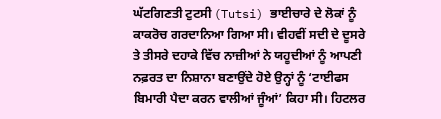ਘੱਟਗਿਣਤੀ ਟੁਟਸੀ (Tutsi) ਭਾਈਚਾਰੇ ਦੇ ਲੋਕਾਂ ਨੂੰ ਕਾਕਰੋਚ ਗਰਦਾਨਿਆ ਗਿਆ ਸੀ। ਵੀਹਵੀਂ ਸਦੀ ਦੇ ਦੂਸਰੇ ਤੇ ਤੀਸਰੇ ਦਹਾਕੇ ਵਿੱਚ ਨਾਜ਼ੀਆਂ ਨੇ ਯਹੂਦੀਆਂ ਨੂੰ ਆਪਣੀ ਨਫ਼ਰਤ ਦਾ ਨਿਸ਼ਾਨਾ ਬਣਾਉਂਦੇ ਹੋਏ ਉਨ੍ਹਾਂ ਨੂੰ ‘ਟਾਈਫਸ ਬਿਮਾਰੀ ਪੈਦਾ ਕਰਨ ਵਾਲੀਆਂ ਜੂੰਆਂ’ ਕਿਹਾ ਸੀ। ਹਿਟਲਰ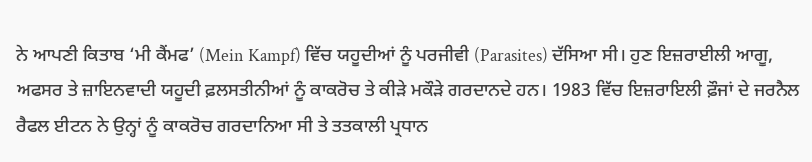ਨੇ ਆਪਣੀ ਕਿਤਾਬ ‘ਮੀ ਕੈਂਮਫ’ (Mein Kampf) ਵਿੱਚ ਯਹੂਦੀਆਂ ਨੂੰ ਪਰਜੀਵੀ (Parasites) ਦੱਸਿਆ ਸੀ। ਹੁਣ ਇਜ਼ਰਾਈਲੀ ਆਗੂ, ਅਫਸਰ ਤੇ ਜ਼ਾਇਨਵਾਦੀ ਯਹੂਦੀ ਫ਼ਲਸਤੀਨੀਆਂ ਨੂੰ ਕਾਕਰੋਚ ਤੇ ਕੀੜੇ ਮਕੌੜੇ ਗਰਦਾਨਦੇ ਹਨ। 1983 ਵਿੱਚ ਇਜ਼ਰਾਇਲੀ ਫ਼ੌਜਾਂ ਦੇ ਜਰਨੈਲ ਰੈਫਲ ਈਟਨ ਨੇ ਉਨ੍ਹਾਂ ਨੂੰ ਕਾਕਰੋਚ ਗਰਦਾਨਿਆ ਸੀ ਤੇ ਤਤਕਾਲੀ ਪ੍ਰਧਾਨ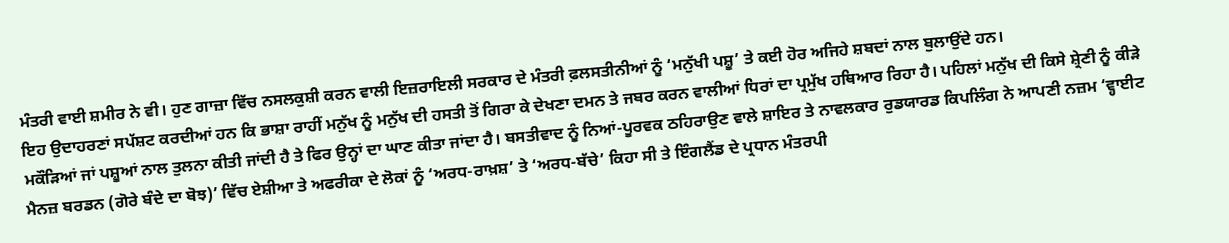ਮੰਤਰੀ ਵਾਈ ਸ਼ਮੀਰ ਨੇ ਵੀ। ਹੁਣ ਗਾਜ਼ਾ ਵਿੱਚ ਨਸਲਕੁਸ਼ੀ ਕਰਨ ਵਾਲੀ ਇਜ਼ਰਾਇਲੀ ਸਰਕਾਰ ਦੇ ਮੰਤਰੀ ਫ਼ਲਸਤੀਨੀਆਂ ਨੂੰ ‘ਮਨੁੱਖੀ ਪਸ਼ੂ’ ਤੇ ਕਈ ਹੋਰ ਅਜਿਹੇ ਸ਼ਬਦਾਂ ਨਾਲ ਬੁਲਾਉਂਦੇ ਹਨ।
ਇਹ ਉਦਾਹਰਣਾਂ ਸਪੱਸ਼ਟ ਕਰਦੀਆਂ ਹਨ ਕਿ ਭਾਸ਼ਾ ਰਾਹੀਂ ਮਨੁੱਖ ਨੂੰ ਮਨੁੱਖ ਦੀ ਹਸਤੀ ਤੋਂ ਗਿਰਾ ਕੇ ਦੇਖਣਾ ਦਮਨ ਤੇ ਜਬਰ ਕਰਨ ਵਾਲੀਆਂ ਧਿਰਾਂ ਦਾ ਪ੍ਰਮੁੱਖ ਹਥਿਆਰ ਰਿਹਾ ਹੈ। ਪਹਿਲਾਂ ਮਨੁੱਖ ਦੀ ਕਿਸੇ ਸ਼੍ਰੇਣੀ ਨੂੰ ਕੀੜੇ ਮਕੌੜਿਆਂ ਜਾਂ ਪਸ਼ੂਆਂ ਨਾਲ ਤੁਲਨਾ ਕੀਤੀ ਜਾਂਦੀ ਹੈ ਤੇ ਫਿਰ ਉਨ੍ਹਾਂ ਦਾ ਘਾਣ ਕੀਤਾ ਜਾਂਦਾ ਹੈ। ਬਸਤੀਵਾਦ ਨੂੰ ਨਿਆਂ-ਪੂਰਵਕ ਠਹਿਰਾਉਣ ਵਾਲੇ ਸ਼ਾਇਰ ਤੇ ਨਾਵਲਕਾਰ ਰੁਡਯਾਰਡ ਕਿਪਲਿੰਗ ਨੇ ਆਪਣੀ ਨਜ਼ਮ ‘ਵ੍ਹਾਈਟ ਮੈਨਜ਼ ਬਰਡਨ (ਗੋਰੇ ਬੰਦੇ ਦਾ ਬੋਝ)’ ਵਿੱਚ ਏਸ਼ੀਆ ਤੇ ਅਫਰੀਕਾ ਦੇ ਲੋਕਾਂ ਨੂੰ ‘ਅਰਧ-ਰਾਖ਼ਸ਼’ ਤੇ ‘ਅਰਧ-ਬੱਚੇ’ ਕਿਹਾ ਸੀ ਤੇ ਇੰਗਲੈਂਡ ਦੇ ਪ੍ਰਧਾਨ ਮੰਤਰਪੀ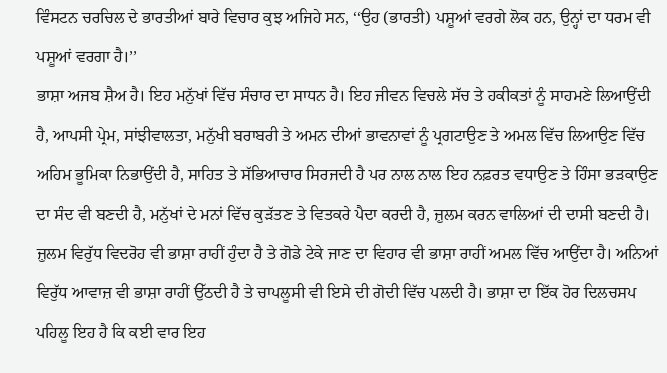ਵਿੰਸਟਨ ਚਰਚਿਲ ਦੇ ਭਾਰਤੀਆਂ ਬਾਰੇ ਵਿਚਾਰ ਕੁਝ ਅਜਿਹੇ ਸਨ, ‘‘ਉਹ (ਭਾਰਤੀ) ਪਸ਼ੂਆਂ ਵਰਗੇ ਲੋਕ ਹਨ, ਉਨ੍ਹਾਂ ਦਾ ਧਰਮ ਵੀ ਪਸ਼ੂਆਂ ਵਰਗਾ ਹੈ।’’
ਭਾਸ਼ਾ ਅਜਬ ਸ਼ੈਅ ਹੈ। ਇਹ ਮਨੁੱਖਾਂ ਵਿੱਚ ਸੰਚਾਰ ਦਾ ਸਾਧਨ ਹੈ। ਇਹ ਜੀਵਨ ਵਿਚਲੇ ਸੱਚ ਤੇ ਹਕੀਕਤਾਂ ਨੂੰ ਸਾਹਮਣੇ ਲਿਆਉਂਦੀ ਹੈ, ਆਪਸੀ ਪ੍ਰੇਮ, ਸਾਂਝੀਵਾਲਤਾ, ਮਨੁੱਖੀ ਬਰਾਬਰੀ ਤੇ ਅਮਨ ਦੀਆਂ ਭਾਵਨਾਵਾਂ ਨੂੰ ਪ੍ਰਗਟਾਉਣ ਤੇ ਅਮਲ ਵਿੱਚ ਲਿਆਉਣ ਵਿੱਚ ਅਹਿਮ ਭੂਮਿਕਾ ਨਿਭਾਉਂਦੀ ਹੈ, ਸਾਹਿਤ ਤੇ ਸੱਭਿਆਚਾਰ ਸਿਰਜਦੀ ਹੈ ਪਰ ਨਾਲ ਨਾਲ ਇਹ ਨਫ਼ਰਤ ਵਧਾਉਣ ਤੇ ਹਿੰਸਾ ਭੜਕਾਉਣ ਦਾ ਸੰਦ ਵੀ ਬਣਦੀ ਹੈ, ਮਨੁੱਖਾਂ ਦੇ ਮਨਾਂ ਵਿੱਚ ਕੁੜੱਤਣ ਤੇ ਵਿਤਕਰੇ ਪੈਦਾ ਕਰਦੀ ਹੈ, ਜ਼ੁਲਮ ਕਰਨ ਵਾਲਿਆਂ ਦੀ ਦਾਸੀ ਬਣਦੀ ਹੈ। ਜ਼ੁਲਮ ਵਿਰੁੱਧ ਵਿਦਰੋਹ ਵੀ ਭਾਸ਼ਾ ਰਾਹੀਂ ਹੁੰਦਾ ਹੈ ਤੇ ਗੋਡੇ ਟੇਕੇ ਜਾਣ ਦਾ ਵਿਹਾਰ ਵੀ ਭਾਸ਼ਾ ਰਾਹੀਂ ਅਮਲ ਵਿੱਚ ਆਉਂਦਾ ਹੈ। ਅਨਿਆਂ ਵਿਰੁੱਧ ਆਵਾਜ਼ ਵੀ ਭਾਸ਼ਾ ਰਾਹੀਂ ਉੱਠਦੀ ਹੈ ਤੇ ਚਾਪਲੂਸੀ ਵੀ ਇਸੇ ਦੀ ਗੋਦੀ ਵਿੱਚ ਪਲਦੀ ਹੈ। ਭਾਸ਼ਾ ਦਾ ਇੱਕ ਹੋਰ ਦਿਲਚਸਪ ਪਹਿਲੂ ਇਹ ਹੈ ਕਿ ਕਈ ਵਾਰ ਇਹ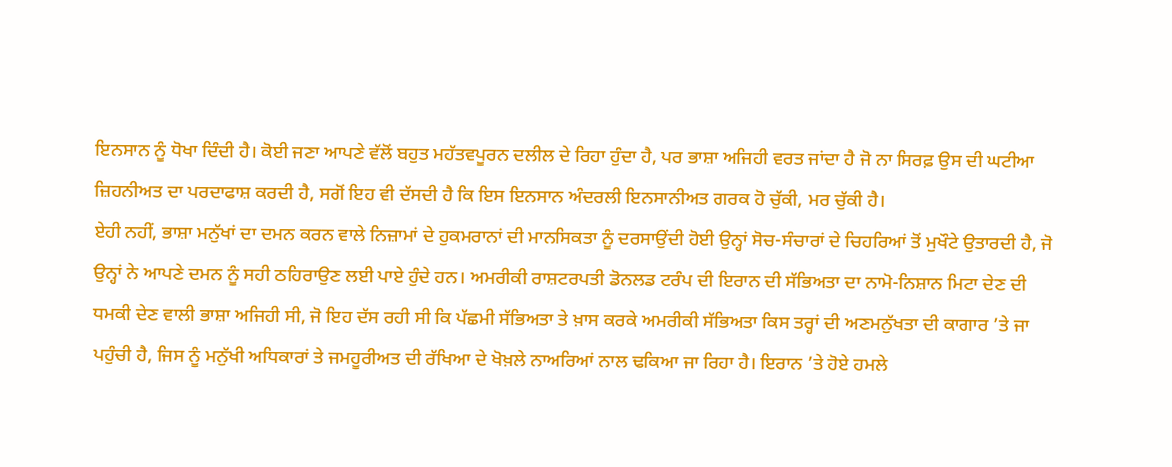ਇਨਸਾਨ ਨੂੰ ਧੋਖਾ ਦਿੰਦੀ ਹੈ। ਕੋਈ ਜਣਾ ਆਪਣੇ ਵੱਲੋਂ ਬਹੁਤ ਮਹੱਤਵਪੂਰਨ ਦਲੀਲ ਦੇ ਰਿਹਾ ਹੁੰਦਾ ਹੈ, ਪਰ ਭਾਸ਼ਾ ਅਜਿਹੀ ਵਰਤ ਜਾਂਦਾ ਹੈ ਜੋ ਨਾ ਸਿਰਫ਼ ਉਸ ਦੀ ਘਟੀਆ ਜ਼ਿਹਨੀਅਤ ਦਾ ਪਰਦਾਫਾਸ਼ ਕਰਦੀ ਹੈ, ਸਗੋਂ ਇਹ ਵੀ ਦੱਸਦੀ ਹੈ ਕਿ ਇਸ ਇਨਸਾਨ ਅੰਦਰਲੀ ਇਨਸਾਨੀਅਤ ਗਰਕ ਹੋ ਚੁੱਕੀ, ਮਰ ਚੁੱਕੀ ਹੈ।
ਏਹੀ ਨਹੀਂ, ਭਾਸ਼ਾ ਮਨੁੱਖਾਂ ਦਾ ਦਮਨ ਕਰਨ ਵਾਲੇ ਨਿਜ਼ਾਮਾਂ ਦੇ ਹੁਕਮਰਾਨਾਂ ਦੀ ਮਾਨਸਿਕਤਾ ਨੂੰ ਦਰਸਾਉਂਦੀ ਹੋਈ ਉਨ੍ਹਾਂ ਸੋਚ-ਸੰਚਾਰਾਂ ਦੇ ਚਿਹਰਿਆਂ ਤੋਂ ਮੁਖੌਟੇ ਉਤਾਰਦੀ ਹੈ, ਜੋ ਉਨ੍ਹਾਂ ਨੇ ਆਪਣੇ ਦਮਨ ਨੂੰ ਸਹੀ ਠਹਿਰਾਉਣ ਲਈ ਪਾਏ ਹੁੰਦੇ ਹਨ। ਅਮਰੀਕੀ ਰਾਸ਼ਟਰਪਤੀ ਡੋਨਲਡ ਟਰੰਪ ਦੀ ਇਰਾਨ ਦੀ ਸੱਭਿਅਤਾ ਦਾ ਨਾਮੋ-ਨਿਸ਼ਾਨ ਮਿਟਾ ਦੇਣ ਦੀ ਧਮਕੀ ਦੇਣ ਵਾਲੀ ਭਾਸ਼ਾ ਅਜਿਹੀ ਸੀ, ਜੋ ਇਹ ਦੱਸ ਰਹੀ ਸੀ ਕਿ ਪੱਛਮੀ ਸੱਭਿਅਤਾ ਤੇ ਖ਼ਾਸ ਕਰਕੇ ਅਮਰੀਕੀ ਸੱਭਿਅਤਾ ਕਿਸ ਤਰ੍ਹਾਂ ਦੀ ਅਣਮਨੁੱਖਤਾ ਦੀ ਕਾਗਾਰ ’ਤੇ ਜਾ ਪਹੁੰਚੀ ਹੈ, ਜਿਸ ਨੂੰ ਮਨੁੱਖੀ ਅਧਿਕਾਰਾਂ ਤੇ ਜਮਹੂਰੀਅਤ ਦੀ ਰੱਖਿਆ ਦੇ ਖੋਖ਼ਲੇ ਨਾਅਰਿਆਂ ਨਾਲ ਢਕਿਆ ਜਾ ਰਿਹਾ ਹੈ। ਇਰਾਨ ’ਤੇ ਹੋਏ ਹਮਲੇ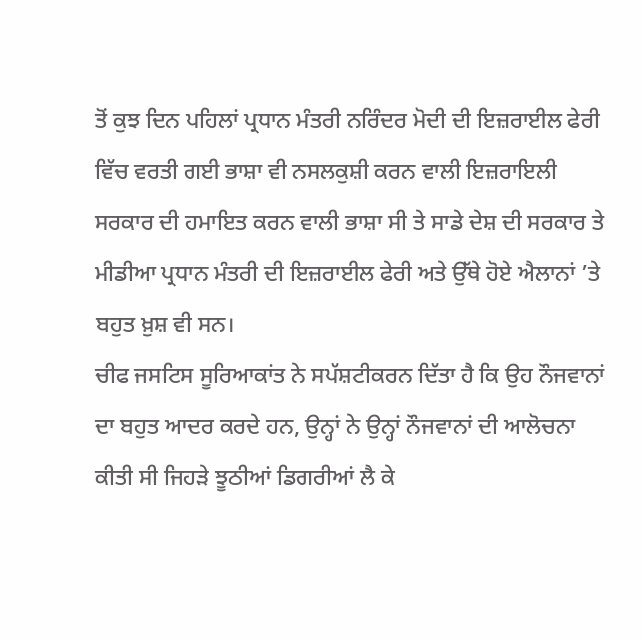ਤੋਂ ਕੁਝ ਦਿਨ ਪਹਿਲਾਂ ਪ੍ਰਧਾਨ ਮੰਤਰੀ ਨਰਿੰਦਰ ਮੋਦੀ ਦੀ ਇਜ਼ਰਾਈਲ ਫੇਰੀ ਵਿੱਚ ਵਰਤੀ ਗਈ ਭਾਸ਼ਾ ਵੀ ਨਸਲਕੁਸ਼ੀ ਕਰਨ ਵਾਲੀ ਇਜ਼ਰਾਇਲੀ ਸਰਕਾਰ ਦੀ ਹਮਾਇਤ ਕਰਨ ਵਾਲੀ ਭਾਸ਼ਾ ਸੀ ਤੇ ਸਾਡੇ ਦੇਸ਼ ਦੀ ਸਰਕਾਰ ਤੇ ਮੀਡੀਆ ਪ੍ਰਧਾਨ ਮੰਤਰੀ ਦੀ ਇਜ਼ਰਾਈਲ ਫੇਰੀ ਅਤੇ ਉੱਥੇ ਹੋਏ ਐਲਾਨਾਂ ’ਤੇ ਬਹੁਤ ਖ਼ੁਸ਼ ਵੀ ਸਨ।
ਚੀਫ ਜਸਟਿਸ ਸੂਰਿਆਕਾਂਤ ਨੇ ਸਪੱਸ਼ਟੀਕਰਨ ਦਿੱਤਾ ਹੈ ਕਿ ਉਹ ਨੌਜਵਾਨਾਂ ਦਾ ਬਹੁਤ ਆਦਰ ਕਰਦੇ ਹਨ, ਉਨ੍ਹਾਂ ਨੇ ਉਨ੍ਹਾਂ ਨੌਜਵਾਨਾਂ ਦੀ ਆਲੋਚਨਾ ਕੀਤੀ ਸੀ ਜਿਹੜੇ ਝੂਠੀਆਂ ਡਿਗਰੀਆਂ ਲੈ ਕੇ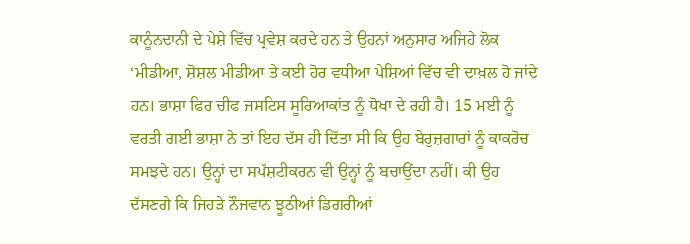ਕਾਨੂੰਨਦਾਨੀ ਦੇ ਪੇਸ਼ੇ ਵਿੱਚ ਪ੍ਰਵੇਸ਼ ਕਰਦੇ ਹਨ ਤੇ ਉਹਨਾਂ ਅਨੁਸਾਰ ਅਜਿਹੇ ਲੋਕ ‘ਮੀਡੀਆ, ਸ਼ੋਸ਼ਲ ਮੀਡੀਆ ਤੇ ਕਈ ਹੋਰ ਵਧੀਆ ਪੇਸ਼ਿਆਂ ਵਿੱਚ ਵੀ ਦਾਖ਼ਲ ਹੋ ਜਾਂਦੇ ਹਨ। ਭਾਸ਼ਾ ਫਿਰ ਚੀਫ ਜਸਟਿਸ ਸੂਰਿਆਕਾਂਤ ਨੂੰ ਧੋਖਾ ਦੇ ਰਹੀ ਹੈ। 15 ਮਈ ਨੂੰ ਵਰਤੀ ਗਈ ਭਾਸ਼ਾ ਨੇ ਤਾਂ ਇਹ ਦੱਸ ਹੀ ਦਿੱਤਾ ਸੀ ਕਿ ਉਹ ਬੇਰੁਜ਼ਗਾਰਾਂ ਨੂੰ ਕਾਕਰੋਚ ਸਮਝਦੇ ਹਨ। ਉਨ੍ਹਾਂ ਦਾ ਸਪੱਸ਼ਟੀਕਰਨ ਵੀ ਉਨ੍ਹਾਂ ਨੂੰ ਬਚਾਉਂਦਾ ਨਹੀਂ। ਕੀ ਉਹ ਦੱਸਣਗੇ ਕਿ ਜਿਹੜੇ ਨੌਜਵਾਨ ਝੂਠੀਆਂ ਡਿਗਰੀਆਂ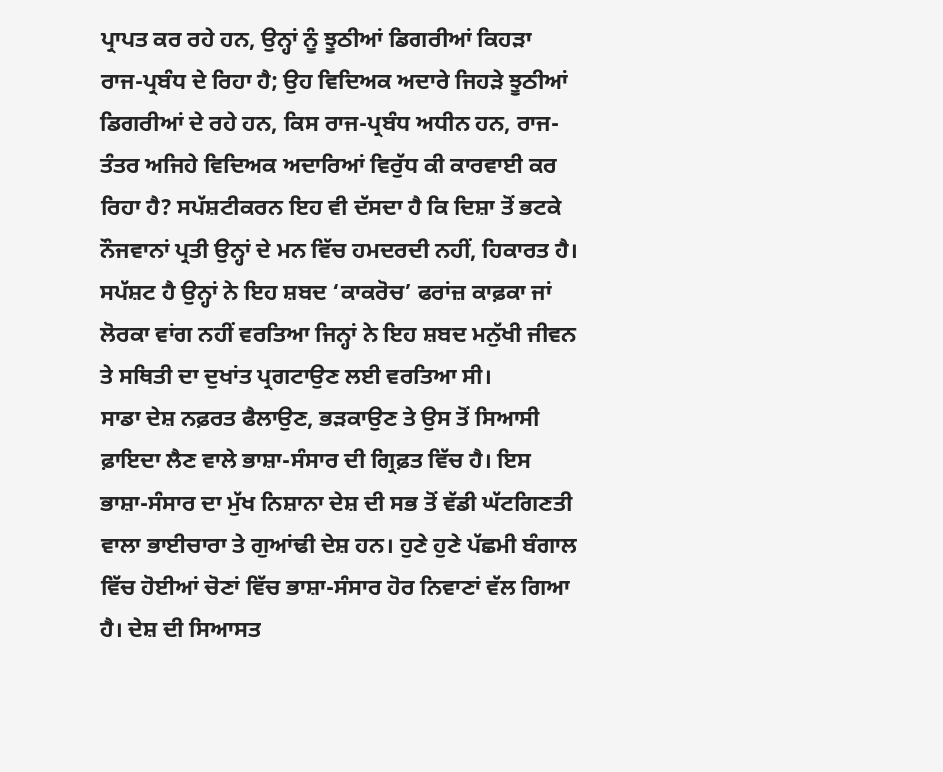ਪ੍ਰਾਪਤ ਕਰ ਰਹੇ ਹਨ, ਉਨ੍ਹਾਂ ਨੂੰ ਝੂਠੀਆਂ ਡਿਗਰੀਆਂ ਕਿਹੜਾ ਰਾਜ-ਪ੍ਰਬੰਧ ਦੇ ਰਿਹਾ ਹੈ; ਉਹ ਵਿਦਿਅਕ ਅਦਾਰੇ ਜਿਹੜੇ ਝੂਠੀਆਂ ਡਿਗਰੀਆਂ ਦੇ ਰਹੇ ਹਨ, ਕਿਸ ਰਾਜ-ਪ੍ਰਬੰਧ ਅਧੀਨ ਹਨ, ਰਾਜ-ਤੰਤਰ ਅਜਿਹੇ ਵਿਦਿਅਕ ਅਦਾਰਿਆਂ ਵਿਰੁੱਧ ਕੀ ਕਾਰਵਾਈ ਕਰ ਰਿਹਾ ਹੈ? ਸਪੱਸ਼ਟੀਕਰਨ ਇਹ ਵੀ ਦੱਸਦਾ ਹੈ ਕਿ ਦਿਸ਼ਾ ਤੋਂ ਭਟਕੇ ਨੌਜਵਾਨਾਂ ਪ੍ਰਤੀ ਉਨ੍ਹਾਂ ਦੇ ਮਨ ਵਿੱਚ ਹਮਦਰਦੀ ਨਹੀਂ, ਹਿਕਾਰਤ ਹੈ। ਸਪੱਸ਼ਟ ਹੈ ਉਨ੍ਹਾਂ ਨੇ ਇਹ ਸ਼ਬਦ ‘ਕਾਕਰੋਚ’ ਫਰਾਂਜ਼ ਕਾਫ਼ਕਾ ਜਾਂ ਲੋਰਕਾ ਵਾਂਗ ਨਹੀਂ ਵਰਤਿਆ ਜਿਨ੍ਹਾਂ ਨੇ ਇਹ ਸ਼ਬਦ ਮਨੁੱਖੀ ਜੀਵਨ ਤੇ ਸਥਿਤੀ ਦਾ ਦੁਖਾਂਤ ਪ੍ਰਗਟਾਉਣ ਲਈ ਵਰਤਿਆ ਸੀ।
ਸਾਡਾ ਦੇਸ਼ ਨਫ਼ਰਤ ਫੈਲਾਉਣ, ਭੜਕਾਉਣ ਤੇ ਉਸ ਤੋਂ ਸਿਆਸੀ ਫ਼ਾਇਦਾ ਲੈਣ ਵਾਲੇ ਭਾਸ਼ਾ-ਸੰਸਾਰ ਦੀ ਗ੍ਰਿਫ਼ਤ ਵਿੱਚ ਹੈ। ਇਸ ਭਾਸ਼ਾ-ਸੰਸਾਰ ਦਾ ਮੁੱਖ ਨਿਸ਼ਾਨਾ ਦੇਸ਼ ਦੀ ਸਭ ਤੋਂ ਵੱਡੀ ਘੱਟਗਿਣਤੀ ਵਾਲਾ ਭਾਈਚਾਰਾ ਤੇ ਗੁਆਂਢੀ ਦੇਸ਼ ਹਨ। ਹੁਣੇ ਹੁਣੇ ਪੱਛਮੀ ਬੰਗਾਲ ਵਿੱਚ ਹੋਈਆਂ ਚੋਣਾਂ ਵਿੱਚ ਭਾਸ਼ਾ-ਸੰਸਾਰ ਹੋਰ ਨਿਵਾਣਾਂ ਵੱਲ ਗਿਆ ਹੈ। ਦੇਸ਼ ਦੀ ਸਿਆਸਤ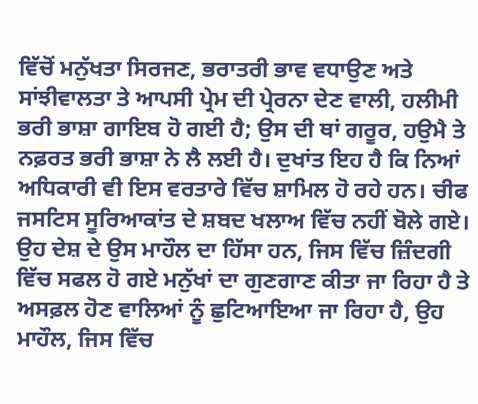ਵਿੱਚੋਂ ਮਨੁੱਖਤਾ ਸਿਰਜਣ, ਭਰਾਤਰੀ ਭਾਵ ਵਧਾਉਣ ਅਤੇ ਸਾਂਝੀਵਾਲਤਾ ਤੇ ਆਪਸੀ ਪ੍ਰੇਮ ਦੀ ਪ੍ਰੇਰਨਾ ਦੇਣ ਵਾਲੀ, ਹਲੀਮੀ ਭਰੀ ਭਾਸ਼ਾ ਗਾਇਬ ਹੋ ਗਈ ਹੈ; ਉਸ ਦੀ ਥਾਂ ਗਰੂਰ, ਹਉਮੈ ਤੇ ਨਫ਼ਰਤ ਭਰੀ ਭਾਸ਼ਾ ਨੇ ਲੈ ਲਈ ਹੈ। ਦੁਖਾਂਤ ਇਹ ਹੈ ਕਿ ਨਿਆਂ ਅਧਿਕਾਰੀ ਵੀ ਇਸ ਵਰਤਾਰੇ ਵਿੱਚ ਸ਼ਾਮਿਲ ਹੋ ਰਹੇ ਹਨ। ਚੀਫ ਜਸਟਿਸ ਸੂਰਿਆਕਾਂਤ ਦੇ ਸ਼ਬਦ ਖਲਾਅ ਵਿੱਚ ਨਹੀਂ ਬੋਲੇ ਗਏ। ਉਹ ਦੇਸ਼ ਦੇ ਉਸ ਮਾਹੌਲ ਦਾ ਹਿੱਸਾ ਹਨ, ਜਿਸ ਵਿੱਚ ਜ਼ਿੰਦਗੀ ਵਿੱਚ ਸਫਲ ਹੋ ਗਏ ਮਨੁੱਖਾਂ ਦਾ ਗੁਣਗਾਣ ਕੀਤਾ ਜਾ ਰਿਹਾ ਹੈ ਤੇ ਅਸਫ਼ਲ ਹੋਣ ਵਾਲਿਆਂ ਨੂੰ ਛੁਟਿਆਇਆ ਜਾ ਰਿਹਾ ਹੈ, ਉਹ ਮਾਹੌਲ, ਜਿਸ ਵਿੱਚ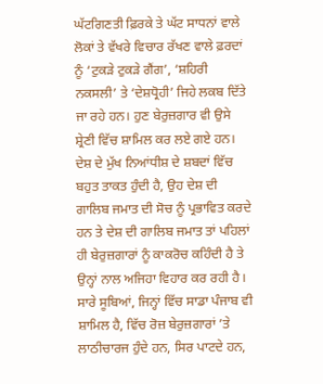ਘੱਟਗਿਣਤੀ ਫ਼ਿਰਕੇ ਤੇ ਘੱਟ ਸਾਧਨਾਂ ਵਾਲੇ ਲੋਕਾਂ ਤੇ ਵੱਖਰੇ ਵਿਚਾਰ ਰੱਖਣ ਵਾਲੇ ਫ਼ਰਦਾਂ ਨੂੰ ‘ਟੁਕੜੇ ਟੁਕੜੇ ਗੈਂਗ’, ‘ਸ਼ਹਿਰੀ ਨਕਸਲੀ’ ਤੇ ‘ਦੇਸ਼ਧ੍ਰੋਹੀ’ ਜਿਹੇ ਲਕਬ ਦਿੱਤੇ ਜਾ ਰਹੇ ਹਨ। ਹੁਣ ਬੇਰੁਜ਼ਗਾਰ ਵੀ ਉਸੇ ਸ਼੍ਰੇਣੀ ਵਿੱਚ ਸ਼ਾਮਿਲ ਕਰ ਲਏ ਗਏ ਹਨ।
ਦੇਸ਼ ਦੇ ਮੁੱਖ ਨਿਆਂਧੀਸ਼ ਦੇ ਸ਼ਬਦਾਂ ਵਿੱਚ ਬਹੁਤ ਤਾਕਤ ਹੁੰਦੀ ਹੈ, ਉਹ ਦੇਸ਼ ਦੀ ਗਾਲਿਬ ਜਮਾਤ ਦੀ ਸੋਚ ਨੂੰ ਪ੍ਰਭਾਵਿਤ ਕਰਦੇ ਹਨ ਤੇ ਦੇਸ਼ ਦੀ ਗਾਲਿਬ ਜਮਾਤ ਤਾਂ ਪਹਿਲਾਂ ਹੀ ਬੇਰੁਜ਼ਗਾਰਾਂ ਨੂੰ ਕਾਕਰੋਚ ਕਹਿੰਦੀ ਹੈ ਤੇ ਉਨ੍ਹਾਂ ਨਾਲ ਅਜਿਹਾ ਵਿਹਾਰ ਕਰ ਰਹੀ ਹੈ। ਸਾਰੇ ਸੂਬਿਆਂ, ਜਿਨ੍ਹਾਂ ਵਿੱਚ ਸਾਡਾ ਪੰਜਾਬ ਵੀ ਸ਼ਾਮਿਲ ਹੈ, ਵਿੱਚ ਰੋਜ਼ ਬੇਰੁਜ਼ਗਾਰਾਂ ’ਤੇ ਲਾਠੀਚਾਰਜ ਹੁੰਦੇ ਹਨ, ਸਿਰ ਪਾਟਦੇ ਹਨ,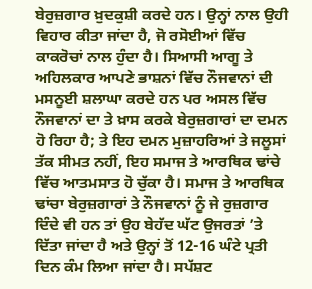ਬੇਰੁਜ਼ਗਾਰ ਖ਼ੁਦਕੁਸ਼ੀ ਕਰਦੇ ਹਨ। ਉਨ੍ਹਾਂ ਨਾਲ ਉਹੀ ਵਿਹਾਰ ਕੀਤਾ ਜਾਂਦਾ ਹੈ, ਜੋ ਰਸੋਈਆਂ ਵਿੱਚ ਕਾਕਰੋਚਾਂ ਨਾਲ ਹੁੰਦਾ ਹੈ। ਸਿਆਸੀ ਆਗੂ ਤੇ ਅਹਿਲਕਾਰ ਆਪਣੇ ਭਾਸ਼ਨਾਂ ਵਿੱਚ ਨੌਜਵਾਨਾਂ ਦੀ ਮਸਨੂਈ ਸ਼ਲਾਘਾ ਕਰਦੇ ਹਨ ਪਰ ਅਸਲ ਵਿੱਚ ਨੌਜਵਾਨਾਂ ਦਾ ਤੇ ਖ਼ਾਸ ਕਰਕੇ ਬੇਰੁਜ਼ਗਾਰਾਂ ਦਾ ਦਮਨ ਹੋ ਰਿਹਾ ਹੈ; ਤੇ ਇਹ ਦਮਨ ਮੁਜ਼ਾਹਰਿਆਂ ਤੇ ਜਲੂਸਾਂ ਤੱਕ ਸੀਮਤ ਨਹੀਂ, ਇਹ ਸਮਾਜ ਤੇ ਆਰਥਿਕ ਢਾਂਚੇ ਵਿੱਚ ਆਤਮਸਾਤ ਹੋ ਚੁੱਕਾ ਹੈ। ਸਮਾਜ ਤੇ ਆਰਥਿਕ ਢਾਂਚਾ ਬੇਰੁਜ਼ਗਾਰਾਂ ਤੇ ਨੌਜਵਾਨਾਂ ਨੂੰ ਜੇ ਰੁਜ਼ਗਾਰ ਦਿੰਦੇ ਵੀ ਹਨ ਤਾਂ ਉਹ ਬੇਹੱਦ ਘੱਟ ਉਜਰਤਾਂ ’ਤੇ ਦਿੱਤਾ ਜਾਂਦਾ ਹੈ ਅਤੇ ਉਨ੍ਹਾਂ ਤੋਂ 12-16 ਘੰਟੇ ਪ੍ਰਤੀ ਦਿਨ ਕੰਮ ਲਿਆ ਜਾਂਦਾ ਹੈ। ਸਪੱਸ਼ਟ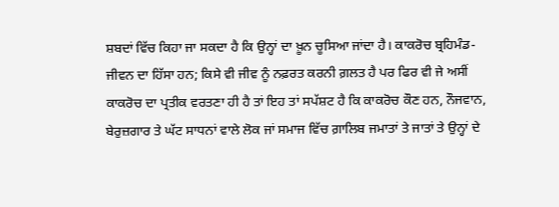ਸ਼ਬਦਾਂ ਵਿੱਚ ਕਿਹਾ ਜਾ ਸਕਦਾ ਹੈ ਕਿ ਉਨ੍ਹਾਂ ਦਾ ਖ਼ੂਨ ਚੂਸਿਆ ਜਾਂਦਾ ਹੈ। ਕਾਕਰੋਚ ਬ੍ਰਹਿਮੰਡ-ਜੀਵਨ ਦਾ ਹਿੱਸਾ ਹਨ; ਕਿਸੇ ਵੀ ਜੀਵ ਨੂੰ ਨਫ਼ਰਤ ਕਰਨੀ ਗ਼ਲਤ ਹੈ ਪਰ ਫਿਰ ਵੀ ਜੇ ਅਸੀਂ ਕਾਕਰੋਚ ਦਾ ਪ੍ਰਤੀਕ ਵਰਤਣਾ ਹੀ ਹੈ ਤਾਂ ਇਹ ਤਾਂ ਸਪੱਸ਼ਟ ਹੈ ਕਿ ਕਾਕਰੋਚ ਕੌਣ ਹਨ, ਨੌਜਵਾਨ, ਬੇਰੁਜ਼ਗਾਰ ਤੇ ਘੱਟ ਸਾਧਨਾਂ ਵਾਲੇ ਲੋਕ ਜਾਂ ਸਮਾਜ ਵਿੱਚ ਗ਼ਾਲਿਬ ਜਮਾਤਾਂ ਤੇ ਜਾਤਾਂ ਤੇ ਉਨ੍ਹਾਂ ਦੇ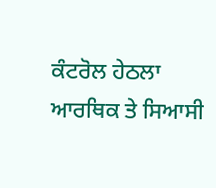ਕੰਟਰੋਲ ਹੇਠਲਾ ਆਰਥਿਕ ਤੇ ਸਿਆਸੀ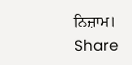ਨਿਜ਼ਾਮ।
Share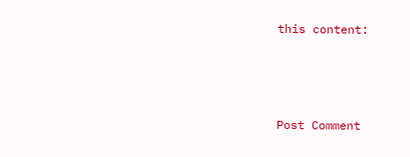this content:



Post Comment